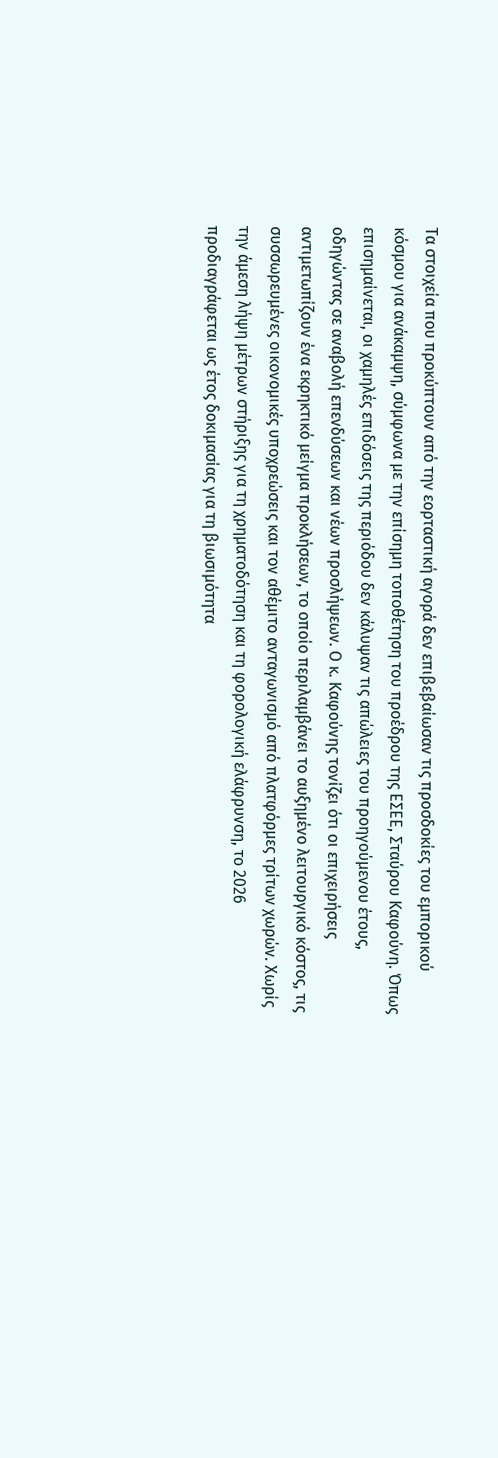Τα στοιχεία που προκύπτουν από την εορταστική αγορά δεν επιβεβαίωσαν τις προσδοκίες του εμπορικού κόσμου για ανάκαμψη, σύμφωνα με την επίσημη τοποθέτηση του προέδρου της ΕΣΕΕ, Σταύρου Καφούνη. Όπως επισημαίνεται, οι χαμηλές επιδόσεις της περιόδου δεν κάλυψαν τις απώλειες του προηγούμενου έτους, οδηγώντας σε αναβολή επενδύσεων και νέων προσλήψεων. Ο κ. Καφούνης τονίζει ότι οι επιχειρήσεις αντιμετωπίζουν ένα εκρηκτικό μείγμα προκλήσεων, το οποίο περιλαμβάνει το αυξημένο λειτουργικό κόστος, τις συσσωρευμένες οικονομικές υποχρεώσεις και τον αθέμιτο ανταγωνισμό από πλατφόρμες τρίτων χωρών. Χωρίς την άμεση λήψη μέτρων στήριξης για τη χρηματοδότηση και τη φορολογική ελάφρυνση, το 2026 προδιαγράφεται ως έτος δοκιμασίας για τη βιωσιμότητα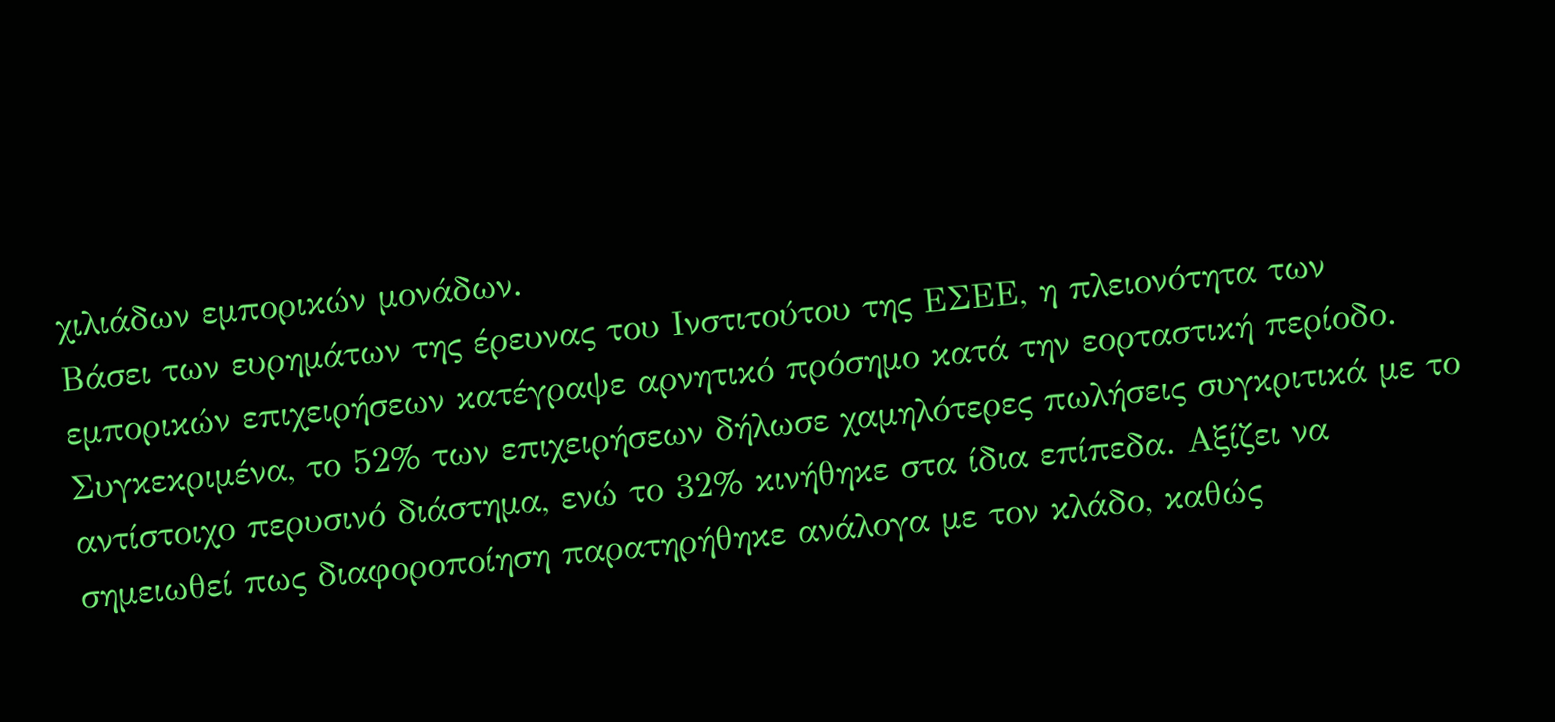χιλιάδων εμπορικών μονάδων.
Βάσει των ευρημάτων της έρευνας του Ινστιτούτου της ΕΣΕΕ, η πλειονότητα των εμπορικών επιχειρήσεων κατέγραψε αρνητικό πρόσημο κατά την εορταστική περίοδο. Συγκεκριμένα, το 52% των επιχειρήσεων δήλωσε χαμηλότερες πωλήσεις συγκριτικά με το αντίστοιχο περυσινό διάστημα, ενώ το 32% κινήθηκε στα ίδια επίπεδα. Αξίζει να σημειωθεί πως διαφοροποίηση παρατηρήθηκε ανάλογα με τον κλάδο, καθώς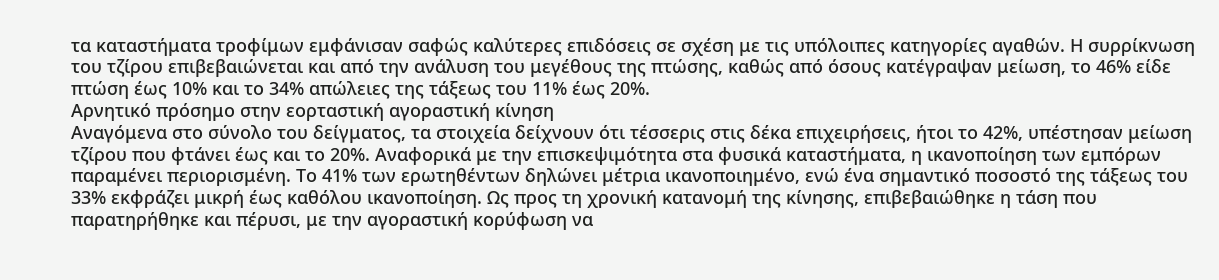τα καταστήματα τροφίμων εμφάνισαν σαφώς καλύτερες επιδόσεις σε σχέση με τις υπόλοιπες κατηγορίες αγαθών. Η συρρίκνωση του τζίρου επιβεβαιώνεται και από την ανάλυση του μεγέθους της πτώσης, καθώς από όσους κατέγραψαν μείωση, το 46% είδε πτώση έως 10% και το 34% απώλειες της τάξεως του 11% έως 20%.
Αρνητικό πρόσημο στην εορταστική αγοραστική κίνηση
Αναγόμενα στο σύνολο του δείγματος, τα στοιχεία δείχνουν ότι τέσσερις στις δέκα επιχειρήσεις, ήτοι το 42%, υπέστησαν μείωση τζίρου που φτάνει έως και το 20%. Αναφορικά με την επισκεψιμότητα στα φυσικά καταστήματα, η ικανοποίηση των εμπόρων παραμένει περιορισμένη. Το 41% των ερωτηθέντων δηλώνει μέτρια ικανοποιημένο, ενώ ένα σημαντικό ποσοστό της τάξεως του 33% εκφράζει μικρή έως καθόλου ικανοποίηση. Ως προς τη χρονική κατανομή της κίνησης, επιβεβαιώθηκε η τάση που παρατηρήθηκε και πέρυσι, με την αγοραστική κορύφωση να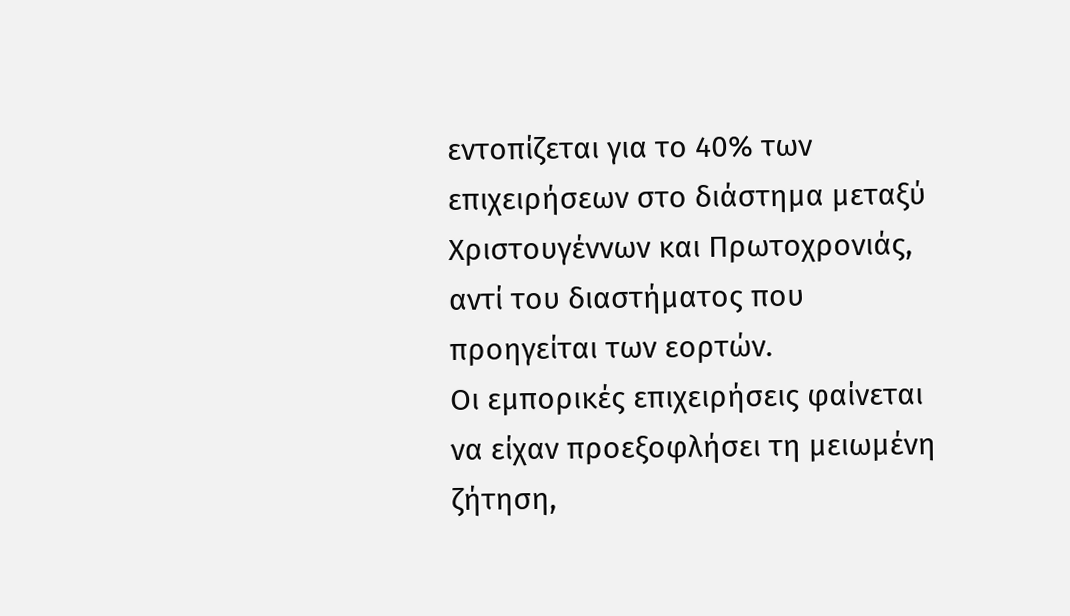εντοπίζεται για το 40% των επιχειρήσεων στο διάστημα μεταξύ Χριστουγέννων και Πρωτοχρονιάς, αντί του διαστήματος που προηγείται των εορτών.
Οι εμπορικές επιχειρήσεις φαίνεται να είχαν προεξοφλήσει τη μειωμένη ζήτηση,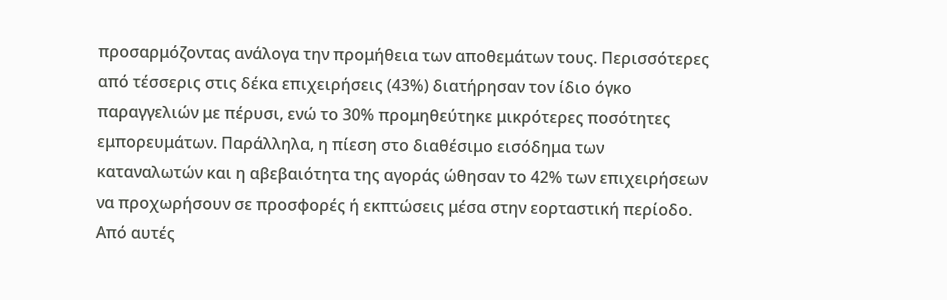προσαρμόζοντας ανάλογα την προμήθεια των αποθεμάτων τους. Περισσότερες από τέσσερις στις δέκα επιχειρήσεις (43%) διατήρησαν τον ίδιο όγκο παραγγελιών με πέρυσι, ενώ το 30% προμηθεύτηκε μικρότερες ποσότητες εμπορευμάτων. Παράλληλα, η πίεση στο διαθέσιμο εισόδημα των καταναλωτών και η αβεβαιότητα της αγοράς ώθησαν το 42% των επιχειρήσεων να προχωρήσουν σε προσφορές ή εκπτώσεις μέσα στην εορταστική περίοδο. Από αυτές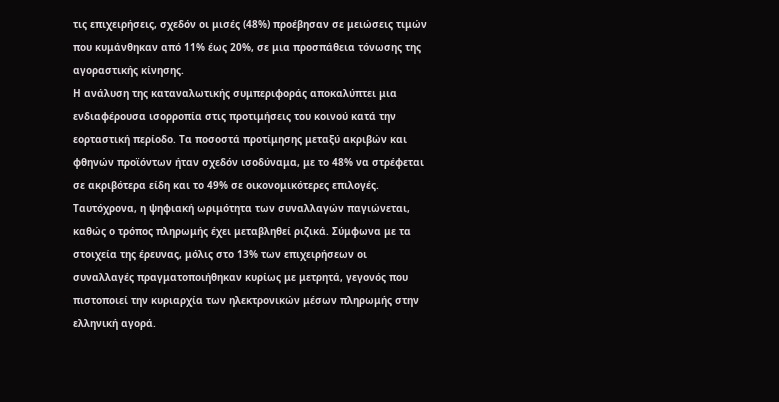τις επιχειρήσεις, σχεδόν οι μισές (48%) προέβησαν σε μειώσεις τιμών που κυμάνθηκαν από 11% έως 20%, σε μια προσπάθεια τόνωσης της αγοραστικής κίνησης.
Η ανάλυση της καταναλωτικής συμπεριφοράς αποκαλύπτει μια ενδιαφέρουσα ισορροπία στις προτιμήσεις του κοινού κατά την εορταστική περίοδο. Τα ποσοστά προτίμησης μεταξύ ακριβών και φθηνών προϊόντων ήταν σχεδόν ισοδύναμα, με το 48% να στρέφεται σε ακριβότερα είδη και το 49% σε οικονομικότερες επιλογές. Ταυτόχρονα, η ψηφιακή ωριμότητα των συναλλαγών παγιώνεται, καθώς ο τρόπος πληρωμής έχει μεταβληθεί ριζικά. Σύμφωνα με τα στοιχεία της έρευνας, μόλις στο 13% των επιχειρήσεων οι συναλλαγές πραγματοποιήθηκαν κυρίως με μετρητά, γεγονός που πιστοποιεί την κυριαρχία των ηλεκτρονικών μέσων πληρωμής στην ελληνική αγορά.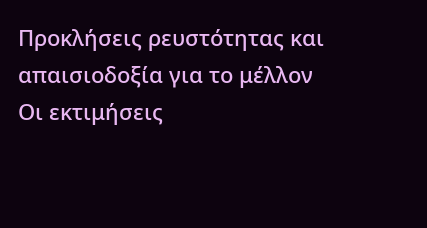Προκλήσεις ρευστότητας και απαισιοδοξία για το μέλλον
Οι εκτιμήσεις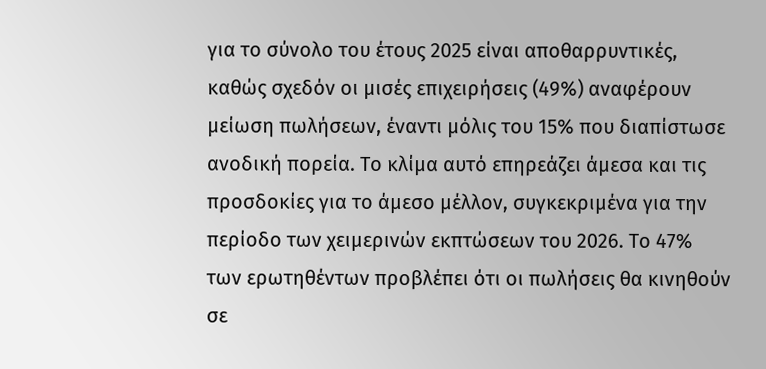για το σύνολο του έτους 2025 είναι αποθαρρυντικές, καθώς σχεδόν οι μισές επιχειρήσεις (49%) αναφέρουν μείωση πωλήσεων, έναντι μόλις του 15% που διαπίστωσε ανοδική πορεία. Το κλίμα αυτό επηρεάζει άμεσα και τις προσδοκίες για το άμεσο μέλλον, συγκεκριμένα για την περίοδο των χειμερινών εκπτώσεων του 2026. Το 47% των ερωτηθέντων προβλέπει ότι οι πωλήσεις θα κινηθούν σε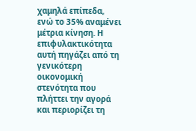χαμηλά επίπεδα, ενώ το 35% αναμένει μέτρια κίνηση. Η επιφυλακτικότητα αυτή πηγάζει από τη γενικότερη οικονομική στενότητα που πλήττει την αγορά και περιορίζει τη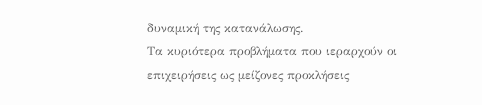δυναμική της κατανάλωσης.
Τα κυριότερα προβλήματα που ιεραρχούν οι επιχειρήσεις ως μείζονες προκλήσεις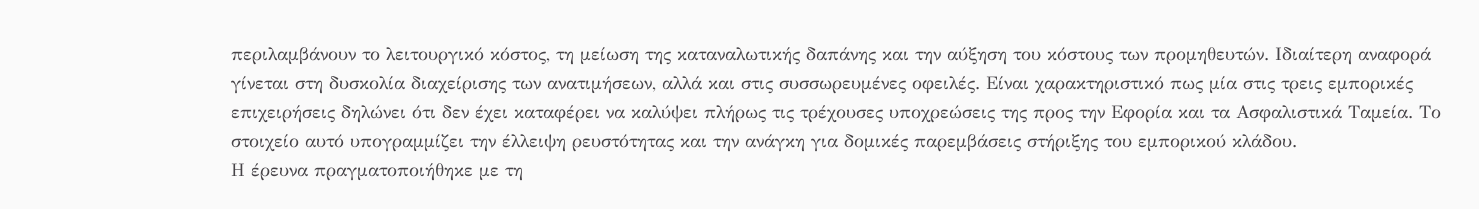περιλαμβάνουν το λειτουργικό κόστος, τη μείωση της καταναλωτικής δαπάνης και την αύξηση του κόστους των προμηθευτών. Ιδιαίτερη αναφορά γίνεται στη δυσκολία διαχείρισης των ανατιμήσεων, αλλά και στις συσσωρευμένες οφειλές. Είναι χαρακτηριστικό πως μία στις τρεις εμπορικές επιχειρήσεις δηλώνει ότι δεν έχει καταφέρει να καλύψει πλήρως τις τρέχουσες υποχρεώσεις της προς την Εφορία και τα Ασφαλιστικά Ταμεία. Το στοιχείο αυτό υπογραμμίζει την έλλειψη ρευστότητας και την ανάγκη για δομικές παρεμβάσεις στήριξης του εμπορικού κλάδου.
Η έρευνα πραγματοποιήθηκε με τη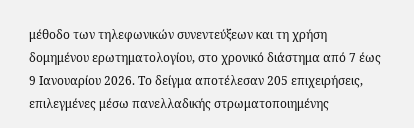μέθοδο των τηλεφωνικών συνεντεύξεων και τη χρήση δομημένου ερωτηματολογίου, στο χρονικό διάστημα από 7 έως 9 Ιανουαρίου 2026. Το δείγμα αποτέλεσαν 205 επιχειρήσεις, επιλεγμένες μέσω πανελλαδικής στρωματοποιημένης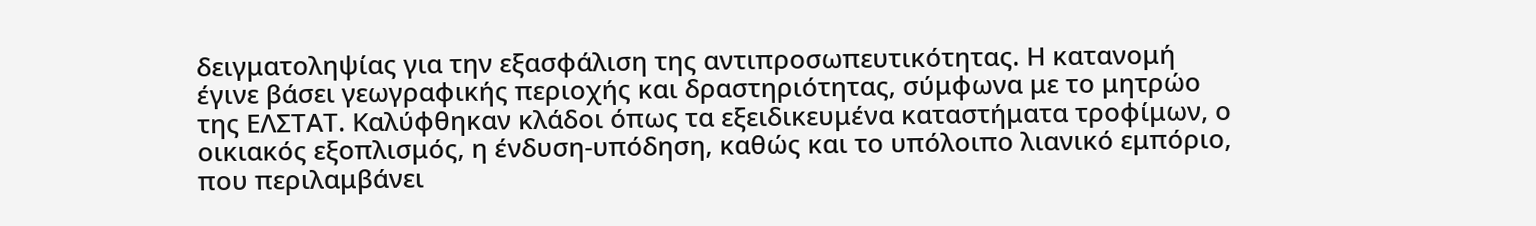δειγματοληψίας για την εξασφάλιση της αντιπροσωπευτικότητας. Η κατανομή έγινε βάσει γεωγραφικής περιοχής και δραστηριότητας, σύμφωνα με το μητρώο της ΕΛΣΤΑΤ. Καλύφθηκαν κλάδοι όπως τα εξειδικευμένα καταστήματα τροφίμων, ο οικιακός εξοπλισμός, η ένδυση-υπόδηση, καθώς και το υπόλοιπο λιανικό εμπόριο, που περιλαμβάνει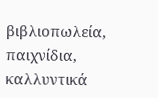βιβλιοπωλεία, παιχνίδια, καλλυντικά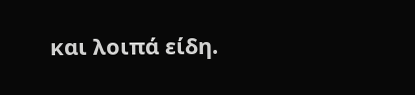και λοιπά είδη.